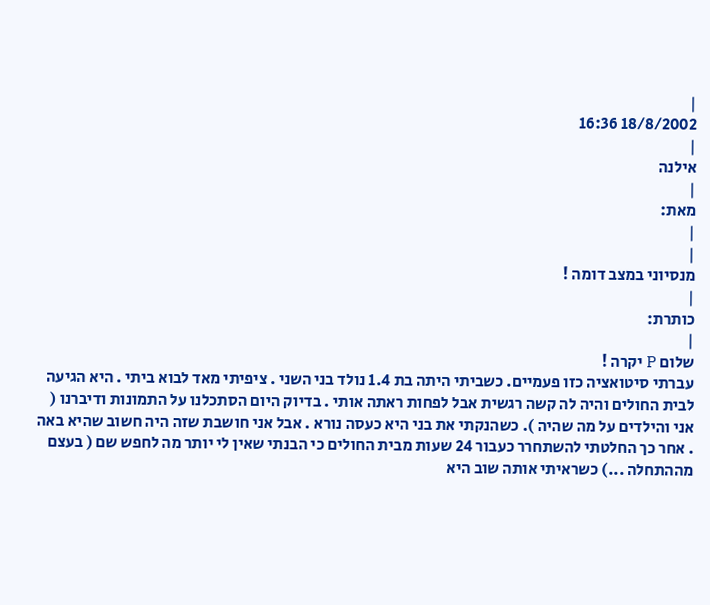|
18/8/2002 16:36
|
אילנה
|
מאת:
|
|
מנסיוני במצב דומה !
|
כותרת:
|
שלום P יקרה !
עברתי סיטואציה כזו פעמיים. כשביתי היתה בת 1.4 נולד בני השני . ציפיתי מאד לבוא ביתי . היא הגיעה לבית החולים והיה לה קשה רגשית אבל לפחות ראתה אותי . בדיוק היום הסתכלנו על התמונות ודיברנו ( אני והילדים על מה שהיה ). כשהנקתי את בני היא כעסה נורא . אבל אני חושבת שזה היה חשוב שהיא באה . אחר כך החלטתי להשתחרר כעבור 24 שעות מבית החולים כי הבנתי שאין לי יותר מה לחפש שם ( בעצם מההתחלה ...) כשראיתי אותה שוב היא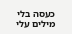כעסה בלי מילים עלי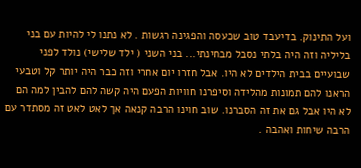ועל התינוק. בדיעבד טוב שכעסה והפגינה רגשות . לא נתנו לי להיות עם בני בליליה וזה היה בלתי נסבל מבחינתי... בני השני ( ילד שלישי) נולד לפני שבועיים בבית הילדים לא היו. אבל חזרו יום אחרי וזה כבר היה יותר קל וטבעי הראנו להם תמונות מהלידה וסיפרנו חוויות הפעם היה קשה להם להבין למה הם לא היו אבל גם את זה הסברנו. שוב חוינו הרבה קנאה אך לאט לאט זה מסתדר עם הרבה שיחות ואהבה .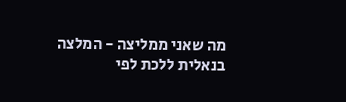מה שאני ממליצה - המלצה בנאלית ללכת לפי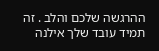ההרגשה שלכם והלב . זה תמיד עובד שלך אילנה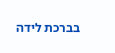בברכת לידה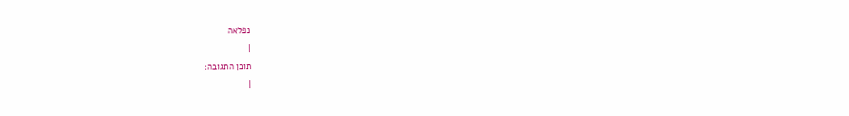נפלאה
|
תוכן התגובה:
|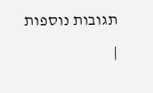תגובות נוספות
|